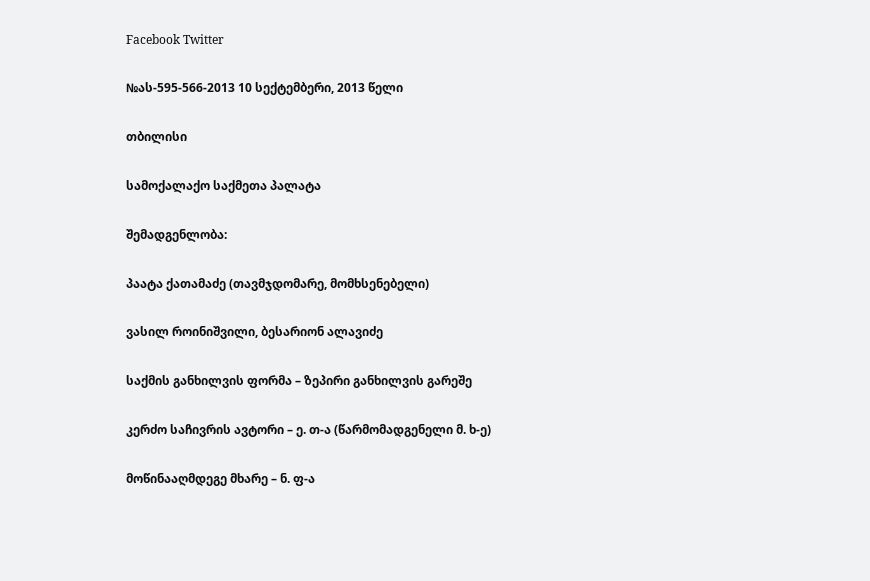Facebook Twitter

№ას-595-566-2013 10 სექტემბერი, 2013 წელი

თბილისი

სამოქალაქო საქმეთა პალატა

შემადგენლობა:

პაატა ქათამაძე (თავმჯდომარე, მომხსენებელი)

ვასილ როინიშვილი, ბესარიონ ალავიძე

საქმის განხილვის ფორმა – ზეპირი განხილვის გარეშე

კერძო საჩივრის ავტორი – ე. თ-ა (წარმომადგენელი მ. ხ-ე)

მოწინააღმდეგე მხარე – ნ. ფ-ა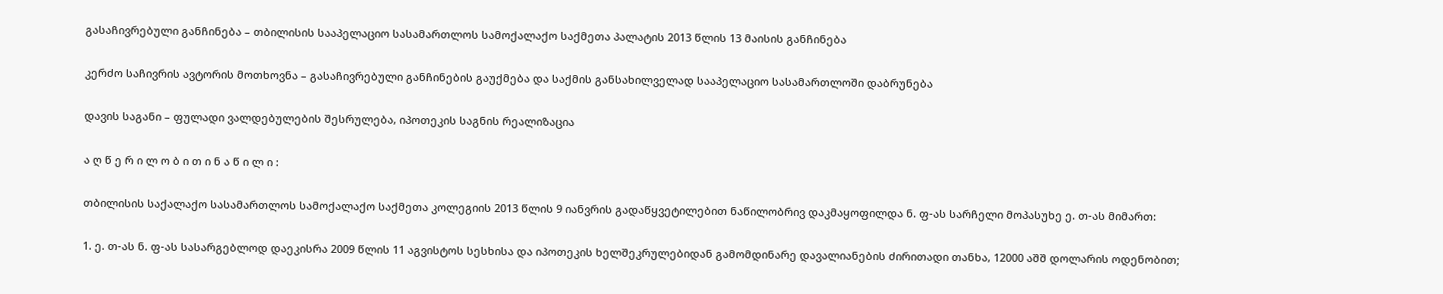გასაჩივრებული განჩინება – თბილისის სააპელაციო სასამართლოს სამოქალაქო საქმეთა პალატის 2013 წლის 13 მაისის განჩინება

კერძო საჩივრის ავტორის მოთხოვნა – გასაჩივრებული განჩინების გაუქმება და საქმის განსახილველად სააპელაციო სასამართლოში დაბრუნება

დავის საგანი – ფულადი ვალდებულების შესრულება, იპოთეკის საგნის რეალიზაცია

ა ღ წ ე რ ი ლ ო ბ ი თ ი ნ ა წ ი ლ ი :

თბილისის საქალაქო სასამართლოს სამოქალაქო საქმეთა კოლეგიის 2013 წლის 9 იანვრის გადაწყვეტილებით ნაწილობრივ დაკმაყოფილდა ნ. ფ-ას სარჩელი მოპასუხე ე. თ-ას მიმართ:

1. ე. თ-ას ნ. ფ-ას სასარგებლოდ დაეკისრა 2009 წლის 11 აგვისტოს სესხისა და იპოთეკის ხელშეკრულებიდან გამომდინარე დავალიანების ძირითადი თანხა, 12000 აშშ დოლარის ოდენობით;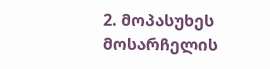2. მოპასუხეს მოსარჩელის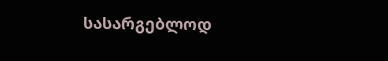სასარგებლოდ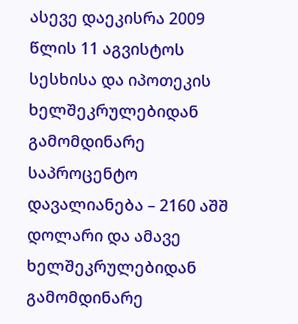ასევე დაეკისრა 2009 წლის 11 აგვისტოს სესხისა და იპოთეკის ხელშეკრულებიდან გამომდინარე საპროცენტო დავალიანება – 2160 აშშ დოლარი და ამავე ხელშეკრულებიდან გამომდინარე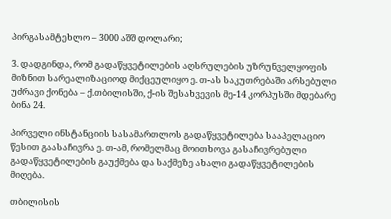პირგასამტეხლო – 3000 აშშ დოლარი;

3. დადგინდა, რომ გადაწყვეტილების აღსრულების უზრუნველყოფის მიზნით სარეალიზაციოდ მიქცეულიყო ე. თ-ას საკუთრებაში არსებული უძრავი ქონება – ქ.თბილისში, ქ-ის შესახვევის მე-14 კორპუსში მდებარე ბინა 24.

პირველი ინსტანციის სასამართლოს გადაწყვეტილება სააპელაციო წესით გაასაჩივრა ე. თ-ამ, რომელმაც მოითხოვა გასაჩივრებული გადაწყვეტილების გაუქმება და საქმეზე ახალი გადაწყვეტილების მიღება.

თბილისის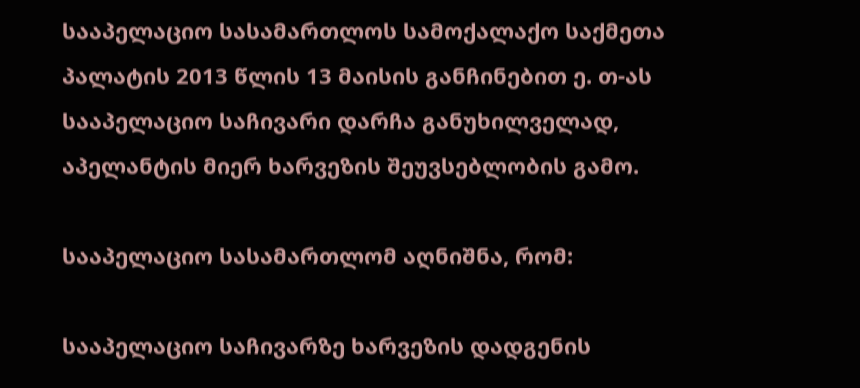სააპელაციო სასამართლოს სამოქალაქო საქმეთა პალატის 2013 წლის 13 მაისის განჩინებით ე. თ-ას სააპელაციო საჩივარი დარჩა განუხილველად, აპელანტის მიერ ხარვეზის შეუვსებლობის გამო.

სააპელაციო სასამართლომ აღნიშნა, რომ:

სააპელაციო საჩივარზე ხარვეზის დადგენის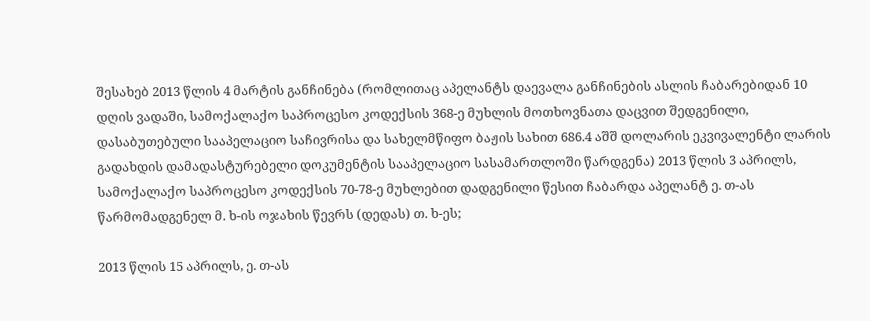შესახებ 2013 წლის 4 მარტის განჩინება (რომლითაც აპელანტს დაევალა განჩინების ასლის ჩაბარებიდან 10 დღის ვადაში, სამოქალაქო საპროცესო კოდექსის 368-ე მუხლის მოთხოვნათა დაცვით შედგენილი, დასაბუთებული სააპელაციო საჩივრისა და სახელმწიფო ბაჟის სახით 686.4 აშშ დოლარის ეკვივალენტი ლარის გადახდის დამადასტურებელი დოკუმენტის სააპელაციო სასამართლოში წარდგენა) 2013 წლის 3 აპრილს, სამოქალაქო საპროცესო კოდექსის 70-78-ე მუხლებით დადგენილი წესით ჩაბარდა აპელანტ ე. თ-ას წარმომადგენელ მ. ხ-ის ოჯახის წევრს (დედას) თ. ხ-ეს;

2013 წლის 15 აპრილს, ე. თ-ას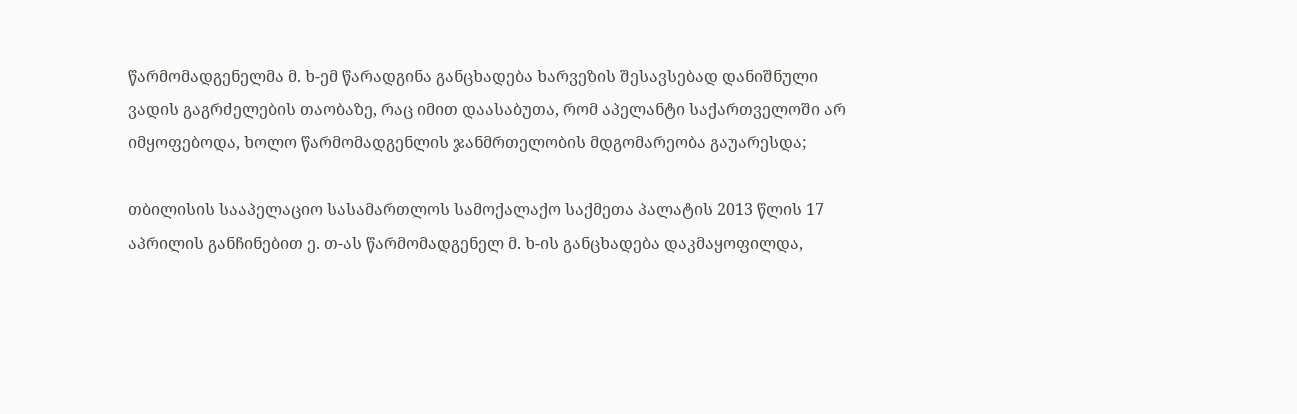წარმომადგენელმა მ. ხ-ემ წარადგინა განცხადება ხარვეზის შესავსებად დანიშნული ვადის გაგრძელების თაობაზე, რაც იმით დაასაბუთა, რომ აპელანტი საქართველოში არ იმყოფებოდა, ხოლო წარმომადგენლის ჯანმრთელობის მდგომარეობა გაუარესდა;

თბილისის სააპელაციო სასამართლოს სამოქალაქო საქმეთა პალატის 2013 წლის 17 აპრილის განჩინებით ე. თ-ას წარმომადგენელ მ. ხ-ის განცხადება დაკმაყოფილდა,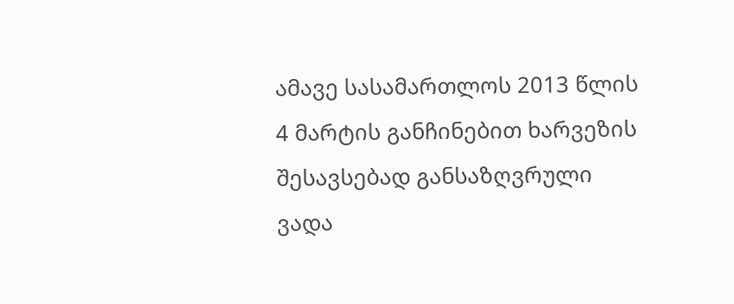ამავე სასამართლოს 2013 წლის 4 მარტის განჩინებით ხარვეზის შესავსებად განსაზღვრული ვადა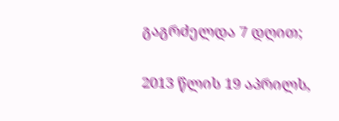გაგრძელდა 7 დღით;

2013 წლის 19 აპრილს,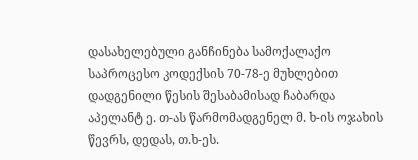დასახელებული განჩინება სამოქალაქო საპროცესო კოდექსის 70-78-ე მუხლებით დადგენილი წესის შესაბამისად ჩაბარდა აპელანტ ე. თ-ას წარმომადგენელ მ. ხ-ის ოჯახის წევრს, დედას, თ.ხ-ეს.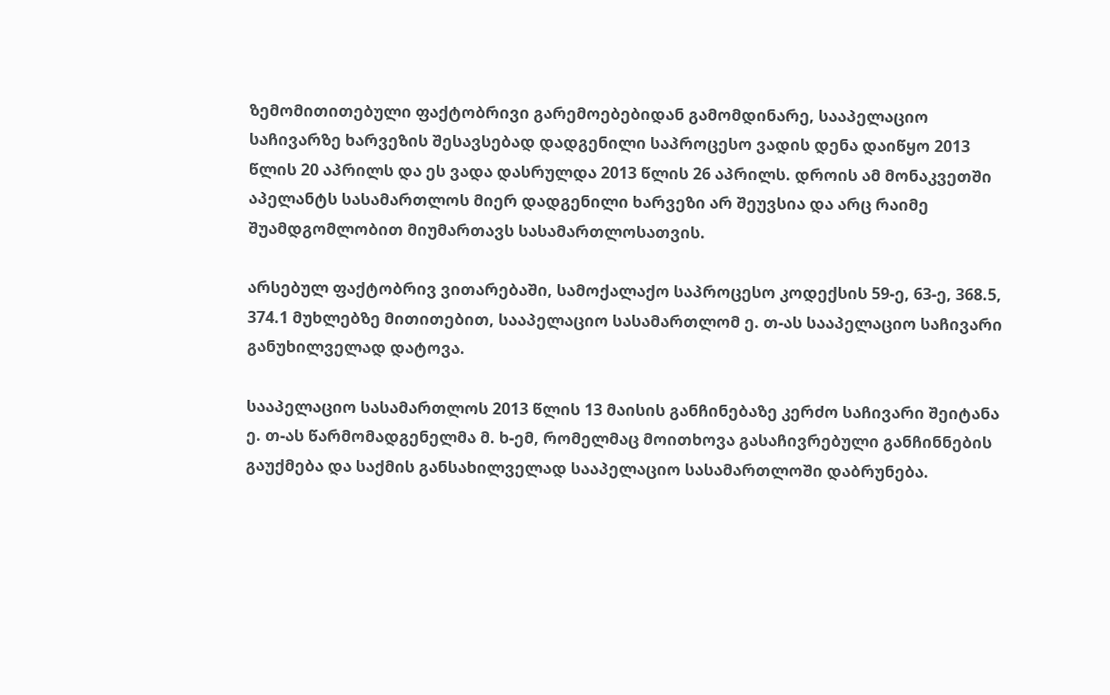ზემომითითებული ფაქტობრივი გარემოებებიდან გამომდინარე, სააპელაციო საჩივარზე ხარვეზის შესავსებად დადგენილი საპროცესო ვადის დენა დაიწყო 2013 წლის 20 აპრილს და ეს ვადა დასრულდა 2013 წლის 26 აპრილს. დროის ამ მონაკვეთში აპელანტს სასამართლოს მიერ დადგენილი ხარვეზი არ შეუვსია და არც რაიმე შუამდგომლობით მიუმართავს სასამართლოსათვის.

არსებულ ფაქტობრივ ვითარებაში, სამოქალაქო საპროცესო კოდექსის 59-ე, 63-ე, 368.5, 374.1 მუხლებზე მითითებით, სააპელაციო სასამართლომ ე. თ-ას სააპელაციო საჩივარი განუხილველად დატოვა.

სააპელაციო სასამართლოს 2013 წლის 13 მაისის განჩინებაზე კერძო საჩივარი შეიტანა ე. თ-ას წარმომადგენელმა მ. ხ-ემ, რომელმაც მოითხოვა გასაჩივრებული განჩინნების გაუქმება და საქმის განსახილველად სააპელაციო სასამართლოში დაბრუნება.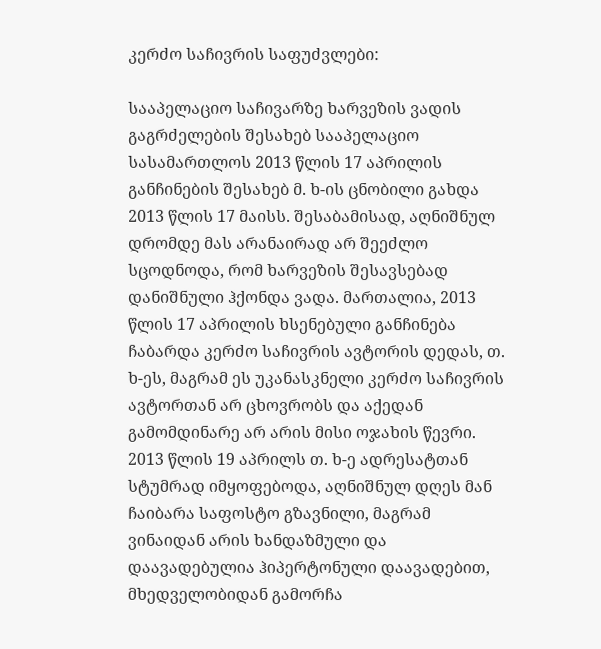კერძო საჩივრის საფუძვლები:

სააპელაციო საჩივარზე ხარვეზის ვადის გაგრძელების შესახებ სააპელაციო სასამართლოს 2013 წლის 17 აპრილის განჩინების შესახებ მ. ხ-ის ცნობილი გახდა 2013 წლის 17 მაისს. შესაბამისად, აღნიშნულ დრომდე მას არანაირად არ შეეძლო სცოდნოდა, რომ ხარვეზის შესავსებად დანიშნული ჰქონდა ვადა. მართალია, 2013 წლის 17 აპრილის ხსენებული განჩინება ჩაბარდა კერძო საჩივრის ავტორის დედას, თ. ხ-ეს, მაგრამ ეს უკანასკნელი კერძო საჩივრის ავტორთან არ ცხოვრობს და აქედან გამომდინარე არ არის მისი ოჯახის წევრი. 2013 წლის 19 აპრილს თ. ხ-ე ადრესატთან სტუმრად იმყოფებოდა, აღნიშნულ დღეს მან ჩაიბარა საფოსტო გზავნილი, მაგრამ ვინაიდან არის ხანდაზმული და დაავადებულია ჰიპერტონული დაავადებით, მხედველობიდან გამორჩა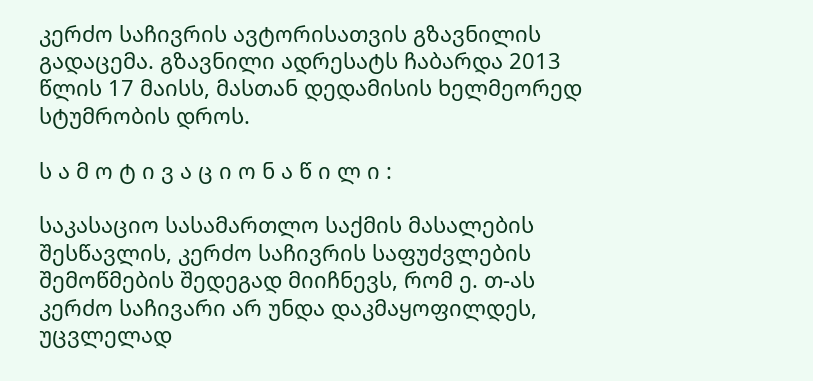კერძო საჩივრის ავტორისათვის გზავნილის გადაცემა. გზავნილი ადრესატს ჩაბარდა 2013 წლის 17 მაისს, მასთან დედამისის ხელმეორედ სტუმრობის დროს.

ს ა მ ო ტ ი ვ ა ც ი ო ნ ა წ ი ლ ი :

საკასაციო სასამართლო საქმის მასალების შესწავლის, კერძო საჩივრის საფუძვლების შემოწმების შედეგად მიიჩნევს, რომ ე. თ-ას კერძო საჩივარი არ უნდა დაკმაყოფილდეს, უცვლელად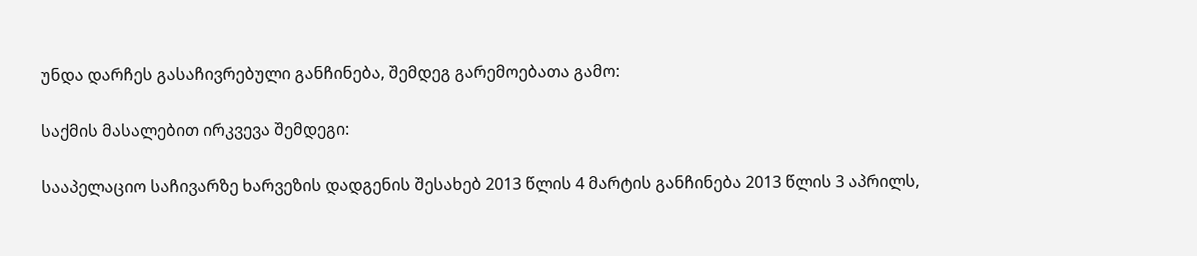უნდა დარჩეს გასაჩივრებული განჩინება, შემდეგ გარემოებათა გამო:

საქმის მასალებით ირკვევა შემდეგი:

სააპელაციო საჩივარზე ხარვეზის დადგენის შესახებ 2013 წლის 4 მარტის განჩინება 2013 წლის 3 აპრილს,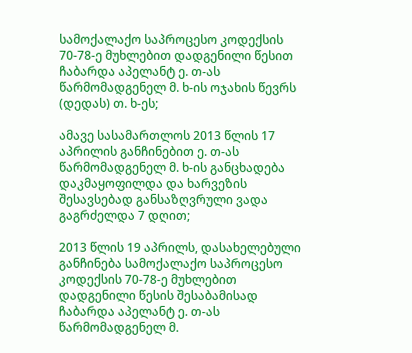სამოქალაქო საპროცესო კოდექსის 70-78-ე მუხლებით დადგენილი წესით ჩაბარდა აპელანტ ე. თ-ას წარმომადგენელ მ. ხ-ის ოჯახის წევრს (დედას) თ. ხ-ეს;

ამავე სასამართლოს 2013 წლის 17 აპრილის განჩინებით ე. თ-ას წარმომადგენელ მ. ხ-ის განცხადება დაკმაყოფილდა და ხარვეზის შესავსებად განსაზღვრული ვადა გაგრძელდა 7 დღით;

2013 წლის 19 აპრილს, დასახელებული განჩინება სამოქალაქო საპროცესო კოდექსის 70-78-ე მუხლებით დადგენილი წესის შესაბამისად ჩაბარდა აპელანტ ე. თ-ას წარმომადგენელ მ.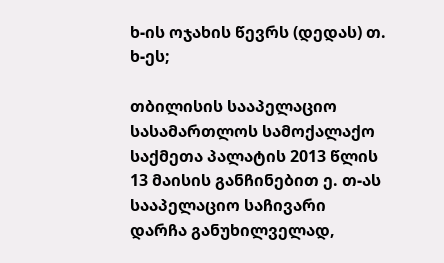ხ-ის ოჯახის წევრს (დედას) თ. ხ-ეს;

თბილისის სააპელაციო სასამართლოს სამოქალაქო საქმეთა პალატის 2013 წლის 13 მაისის განჩინებით ე. თ-ას სააპელაციო საჩივარი დარჩა განუხილველად,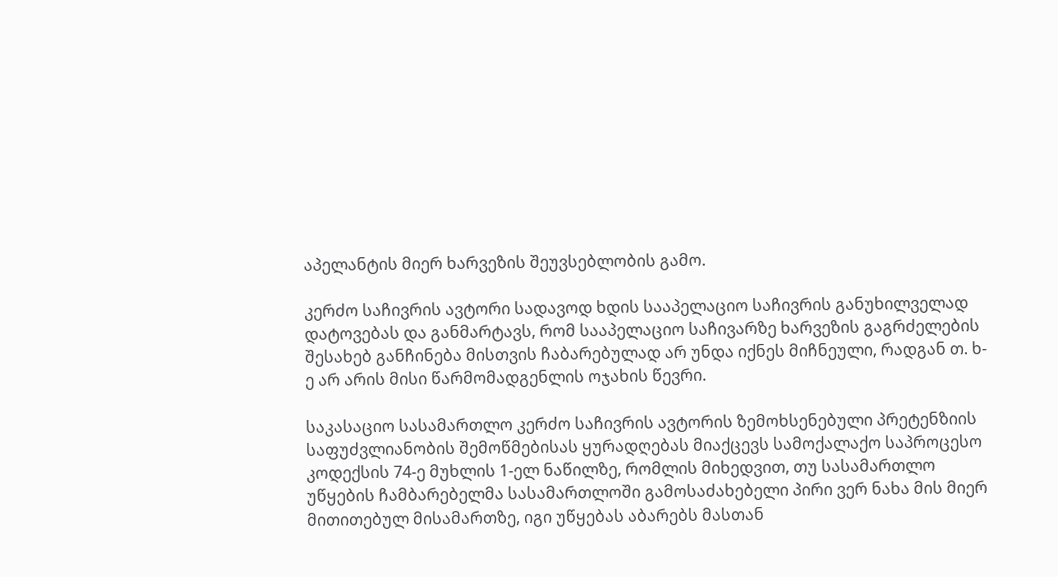აპელანტის მიერ ხარვეზის შეუვსებლობის გამო.

კერძო საჩივრის ავტორი სადავოდ ხდის სააპელაციო საჩივრის განუხილველად დატოვებას და განმარტავს, რომ სააპელაციო საჩივარზე ხარვეზის გაგრძელების შესახებ განჩინება მისთვის ჩაბარებულად არ უნდა იქნეს მიჩნეული, რადგან თ. ხ-ე არ არის მისი წარმომადგენლის ოჯახის წევრი.

საკასაციო სასამართლო კერძო საჩივრის ავტორის ზემოხსენებული პრეტენზიის საფუძვლიანობის შემოწმებისას ყურადღებას მიაქცევს სამოქალაქო საპროცესო კოდექსის 74-ე მუხლის 1-ელ ნაწილზე, რომლის მიხედვით, თუ სასამართლო უწყების ჩამბარებელმა სასამართლოში გამოსაძახებელი პირი ვერ ნახა მის მიერ მითითებულ მისამართზე, იგი უწყებას აბარებს მასთან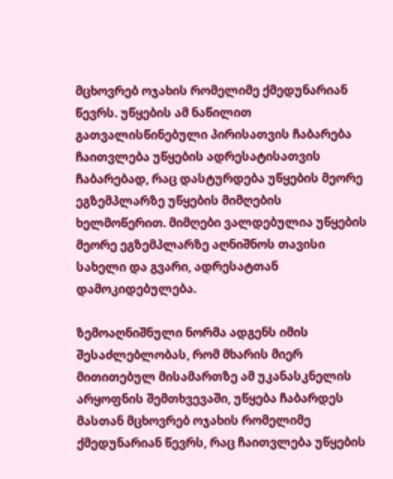მცხოვრებ ოჯახის რომელიმე ქმედუნარიან წევრს. უწყების ამ ნაწილით გათვალისწინებული პირისათვის ჩაბარება ჩაითვლება უწყების ადრესატისათვის ჩაბარებად, რაც დასტურდება უწყების მეორე ეგზემპლარზე უწყების მიმღების ხელმოწერით. მიმღები ვალდებულია უწყების მეორე ეგზემპლარზე აღნიშნოს თავისი სახელი და გვარი, ადრესატთან დამოკიდებულება.

ზემოაღნიშნული ნორმა ადგენს იმის შესაძლებლობას, რომ მხარის მიერ მითითებულ მისამართზე ამ უკანასკნელის არყოფნის შემთხვევაში, უწყება ჩაბარდეს მასთან მცხოვრებ ოჯახის რომელიმე ქმედუნარიან წევრს, რაც ჩაითვლება უწყების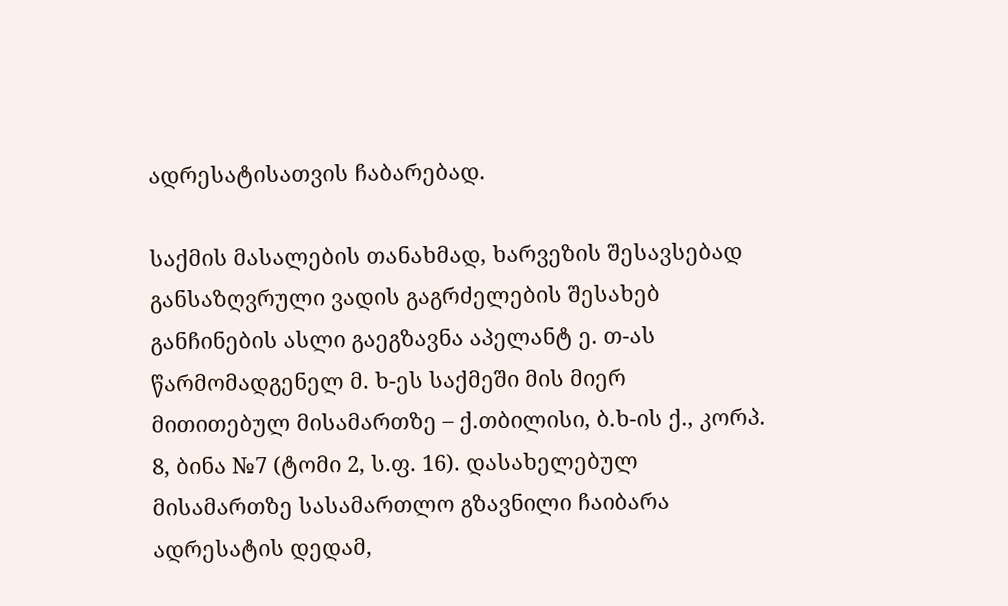ადრესატისათვის ჩაბარებად.

საქმის მასალების თანახმად, ხარვეზის შესავსებად განსაზღვრული ვადის გაგრძელების შესახებ განჩინების ასლი გაეგზავნა აპელანტ ე. თ-ას წარმომადგენელ მ. ხ-ეს საქმეში მის მიერ მითითებულ მისამართზე – ქ.თბილისი, ბ.ხ-ის ქ., კორპ. 8, ბინა №7 (ტომი 2, ს.ფ. 16). დასახელებულ მისამართზე სასამართლო გზავნილი ჩაიბარა ადრესატის დედამ,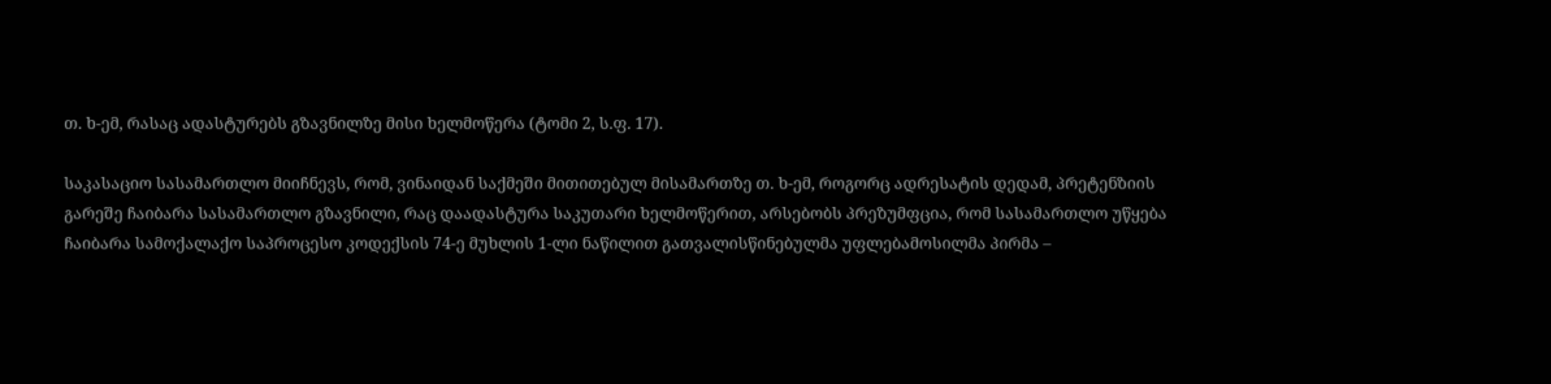თ. ხ-ემ, რასაც ადასტურებს გზავნილზე მისი ხელმოწერა (ტომი 2, ს.ფ. 17).

საკასაციო სასამართლო მიიჩნევს, რომ, ვინაიდან საქმეში მითითებულ მისამართზე თ. ხ-ემ, როგორც ადრესატის დედამ, პრეტენზიის გარეშე ჩაიბარა სასამართლო გზავნილი, რაც დაადასტურა საკუთარი ხელმოწერით, არსებობს პრეზუმფცია, რომ სასამართლო უწყება ჩაიბარა სამოქალაქო საპროცესო კოდექსის 74-ე მუხლის 1-ლი ნაწილით გათვალისწინებულმა უფლებამოსილმა პირმა –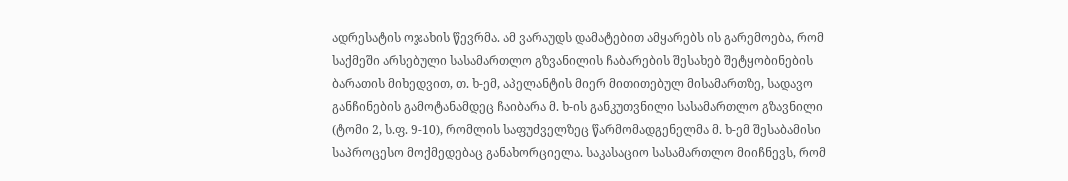ადრესატის ოჯახის წევრმა. ამ ვარაუდს დამატებით ამყარებს ის გარემოება, რომ საქმეში არსებული სასამართლო გზვანილის ჩაბარების შესახებ შეტყობინების ბარათის მიხედვით, თ. ხ-ემ, აპელანტის მიერ მითითებულ მისამართზე, სადავო განჩინების გამოტანამდეც ჩაიბარა მ. ხ-ის განკუთვნილი სასამართლო გზავნილი (ტომი 2, ს.ფ. 9-10), რომლის საფუძველზეც წარმომადგენელმა მ. ხ-ემ შესაბამისი საპროცესო მოქმედებაც განახორციელა. საკასაციო სასამართლო მიიჩნევს, რომ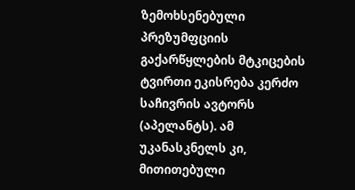ზემოხსენებული პრეზუმფციის გაქარწყლების მტკიცების ტვირთი ეკისრება კერძო საჩივრის ავტორს (აპელანტს). ამ უკანასკნელს კი, მითითებული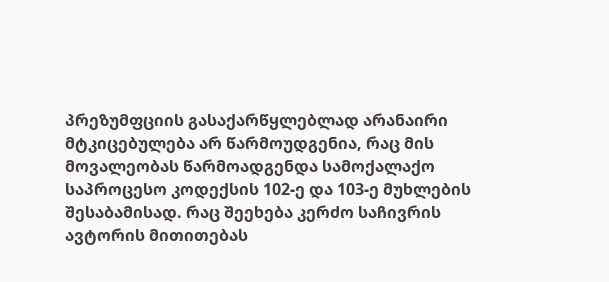პრეზუმფციის გასაქარწყლებლად არანაირი მტკიცებულება არ წარმოუდგენია, რაც მის მოვალეობას წარმოადგენდა სამოქალაქო საპროცესო კოდექსის 102-ე და 103-ე მუხლების შესაბამისად. რაც შეეხება კერძო საჩივრის ავტორის მითითებას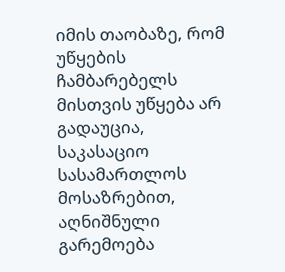იმის თაობაზე, რომ უწყების ჩამბარებელს მისთვის უწყება არ გადაუცია, საკასაციო სასამართლოს მოსაზრებით, აღნიშნული გარემოება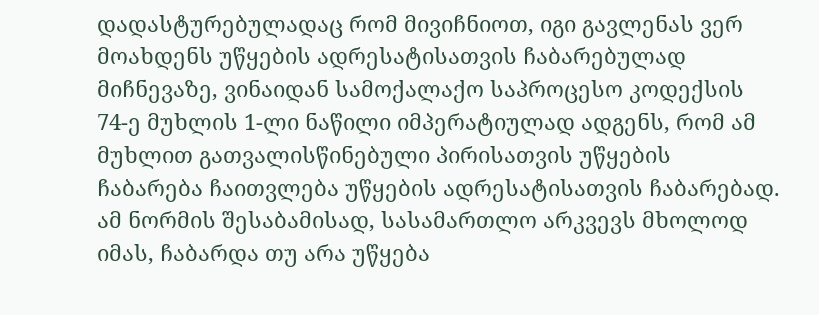დადასტურებულადაც რომ მივიჩნიოთ, იგი გავლენას ვერ მოახდენს უწყების ადრესატისათვის ჩაბარებულად მიჩნევაზე, ვინაიდან სამოქალაქო საპროცესო კოდექსის 74-ე მუხლის 1-ლი ნაწილი იმპერატიულად ადგენს, რომ ამ მუხლით გათვალისწინებული პირისათვის უწყების ჩაბარება ჩაითვლება უწყების ადრესატისათვის ჩაბარებად. ამ ნორმის შესაბამისად, სასამართლო არკვევს მხოლოდ იმას, ჩაბარდა თუ არა უწყება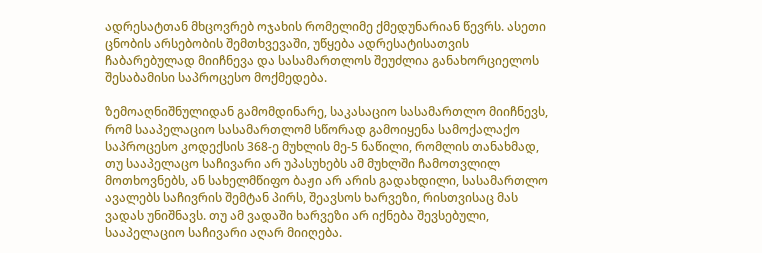ადრესატთან მხცოვრებ ოჯახის რომელიმე ქმედუნარიან წევრს. ასეთი ცნობის არსებობის შემთხვევაში, უწყება ადრესატისათვის ჩაბარებულად მიიჩნევა და სასამართლოს შეუძლია განახორციელოს შესაბამისი საპროცესო მოქმედება.

ზემოაღნიშნულიდან გამომდინარე, საკასაციო სასამართლო მიიჩნევს, რომ სააპელაციო სასამართლომ სწორად გამოიყენა სამოქალაქო საპროცესო კოდექსის 368-ე მუხლის მე-5 ნაწილი, რომლის თანახმად, თუ სააპელაცო საჩივარი არ უპასუხებს ამ მუხლში ჩამოთვლილ მოთხოვნებს, ან სახელმწიფო ბაჟი არ არის გადახდილი, სასამართლო ავალებს საჩივრის შემტან პირს, შეავსოს ხარვეზი, რისთვისაც მას ვადას უნიშნავს. თუ ამ ვადაში ხარვეზი არ იქნება შევსებული, სააპელაციო საჩივარი აღარ მიიღება.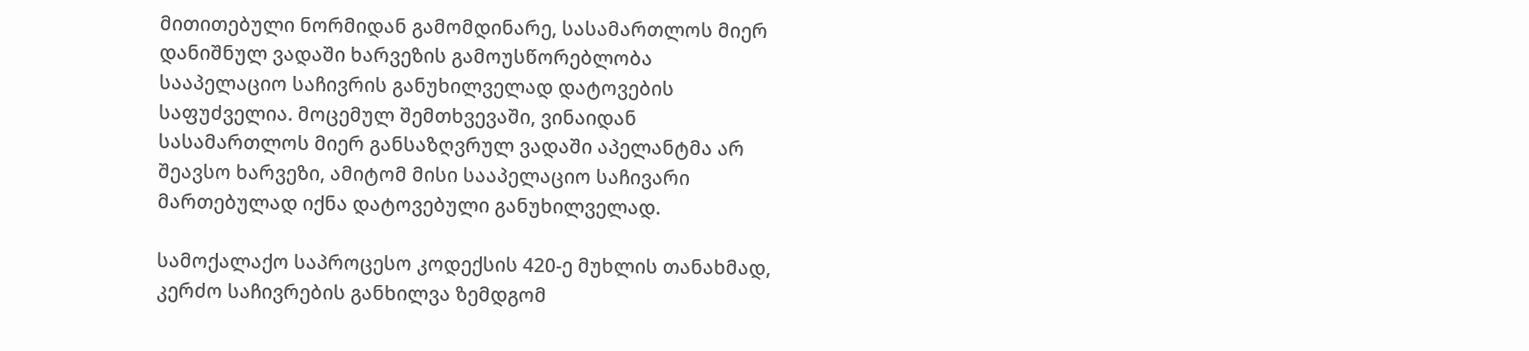მითითებული ნორმიდან გამომდინარე, სასამართლოს მიერ დანიშნულ ვადაში ხარვეზის გამოუსწორებლობა სააპელაციო საჩივრის განუხილველად დატოვების საფუძველია. მოცემულ შემთხვევაში, ვინაიდან სასამართლოს მიერ განსაზღვრულ ვადაში აპელანტმა არ შეავსო ხარვეზი, ამიტომ მისი სააპელაციო საჩივარი მართებულად იქნა დატოვებული განუხილველად.

სამოქალაქო საპროცესო კოდექსის 420-ე მუხლის თანახმად, კერძო საჩივრების განხილვა ზემდგომ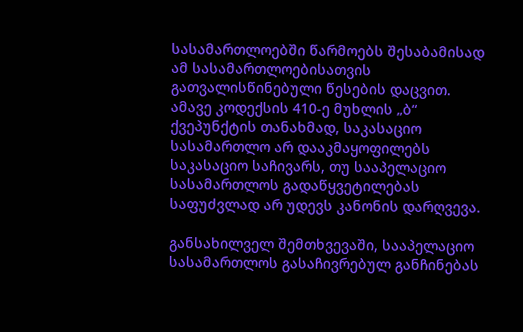სასამართლოებში წარმოებს შესაბამისად ამ სასამართლოებისათვის გათვალისწინებული წესების დაცვით. ამავე კოდექსის 410-ე მუხლის „ბ“ ქვეპუნქტის თანახმად, საკასაციო სასამართლო არ დააკმაყოფილებს საკასაციო საჩივარს, თუ სააპელაციო სასამართლოს გადაწყვეტილებას საფუძვლად არ უდევს კანონის დარღვევა.

განსახილველ შემთხვევაში, სააპელაციო სასამართლოს გასაჩივრებულ განჩინებას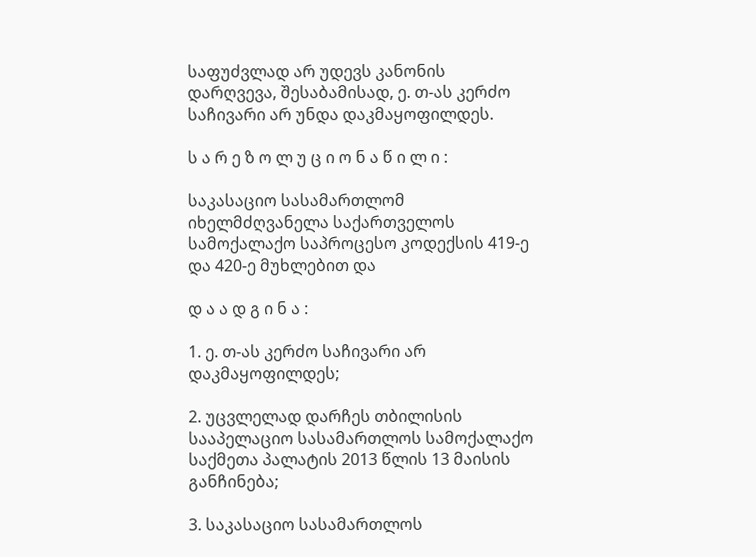საფუძვლად არ უდევს კანონის დარღვევა, შესაბამისად, ე. თ-ას კერძო საჩივარი არ უნდა დაკმაყოფილდეს.

ს ა რ ე ზ ო ლ უ ც ი ო ნ ა წ ი ლ ი :

საკასაციო სასამართლომ იხელმძღვანელა საქართველოს სამოქალაქო საპროცესო კოდექსის 419-ე და 420-ე მუხლებით და

დ ა ა დ გ ი ნ ა :

1. ე. თ-ას კერძო საჩივარი არ დაკმაყოფილდეს;

2. უცვლელად დარჩეს თბილისის სააპელაციო სასამართლოს სამოქალაქო საქმეთა პალატის 2013 წლის 13 მაისის განჩინება;

3. საკასაციო სასამართლოს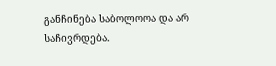განჩინება საბოლოოა და არ საჩივრდება.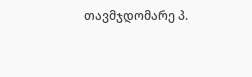თავმჯდომარე პ.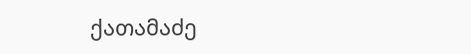ქათამაძე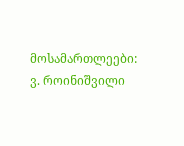მოსამართლეები: ვ. როინიშვილი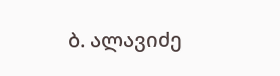ბ. ალავიძე